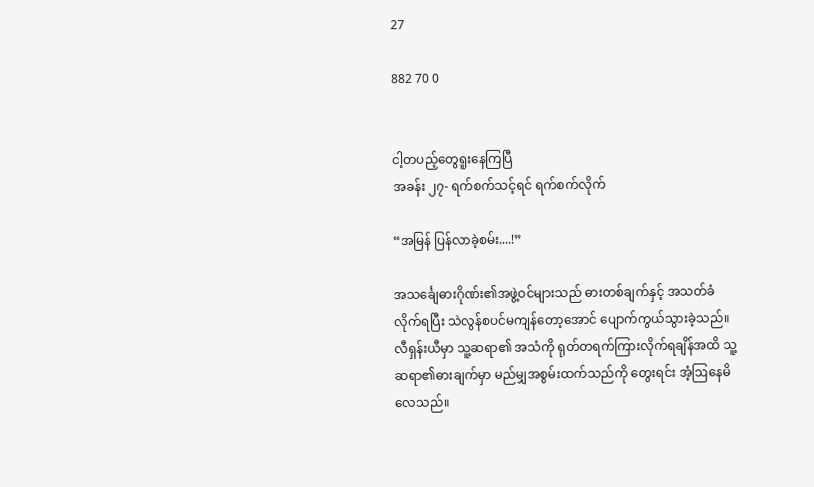27

882 70 0


ငါ့တပည့်တွေရူးနေကြပြီ
အခန်း ၂၇- ရက်စက်သင့်ရင် ရက်စက်လိုက်

“အမြန် ပြန်လာခဲ့စမ်း....!”

အသင်္ချေဓားဂိုဏ်း၏အဖွဲ့ဝင်များသည် ဓားတစ်ချက်နှင့် အသတ်ခံလိုက်ရပြီး သဲလွန်စပင်မကျန်တော့အောင် ပျောက်ကွယ်သွားခဲ့သည်။ လီရှန်းယီမှာ သူ့ဆရာ၏ အသံကို ရုတ်တရက်ကြားလိုက်ရချိန်အထိ သူ့ဆရာ၏ဓားချက်မှာ မည်မျှအစွမ်းထက်သည်ကို တွေးရင်း အံ့ဩနေမိလေသည်။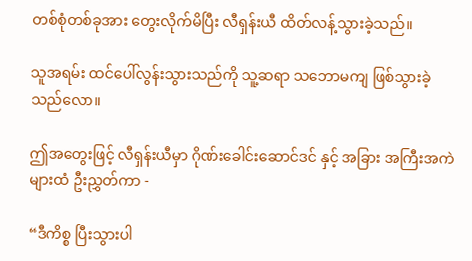တစ်စုံတစ်ခုအား တွေးလိုက်မိပြီး လီရှန်းယီ ထိတ်လန့်သွားခဲ့သည်။

သူအရမ်း ထင်ပေါ်လွန်းသွားသည်ကို သူ့ဆရာ သဘောမကျ ဖြစ်သွားခဲ့သည်လော။

ဤအတွေးဖြင့် လီရှန်းယီမှာ ဂိုဏ်းခေါင်းဆောင်ဒင် နှင့် အခြား အကြီးအကဲများထံ ဦးညွှတ်ကာ -

“ဒီကိစ္စ ပြီးသွားပါ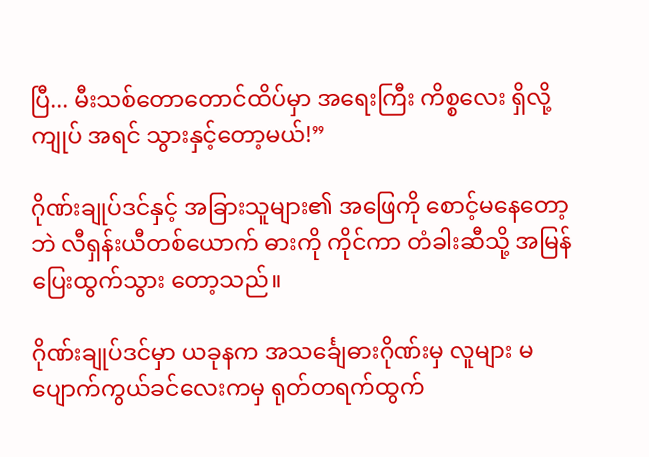ပြီ... မီးသစ်တောတောင်ထိပ်မှာ အရေးကြီး ကိစ္စလေး ရှိလို့ ကျုပ် အရင် သွားနှင့်တော့မယ်!”

ဂိုဏ်းချုပ်ဒင်နှင့် အခြားသူများ၏ အဖြေကို စောင့်မနေတော့ဘဲ လီရှန်းယီတစ်ယောက် ဓားကို ကိုင်ကာ တံခါးဆီသို့ အမြန်ပြေးထွက်သွား တော့သည်။

ဂိုဏ်းချုပ်ဒင်မှာ ယခုနက အသင်္ချေဓားဂိုဏ်းမှ လူများ မပျောက်ကွယ်ခင်လေးကမှ ရုတ်တရက်ထွက်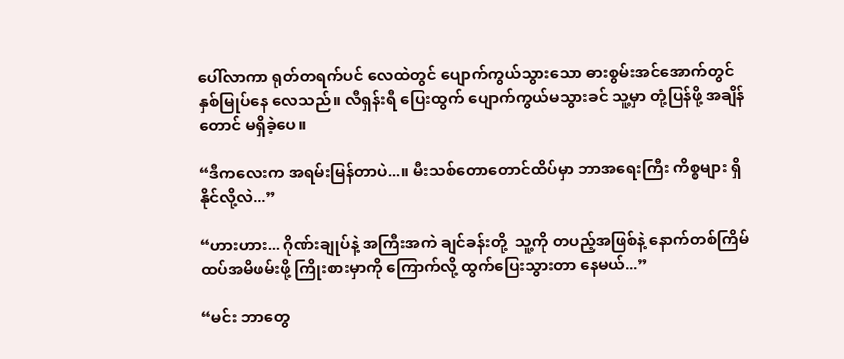ပေါ်လာကာ ရုတ်တရက်ပင် လေထဲတွင် ပျောက်ကွယ်သွားသော ဓားစွမ်းအင်အောက်တွင် နှစ်မြုပ်နေ လေသည်။ လီရှန်းရီ ပြေးထွက် ပျောက်ကွယ်မသွားခင် သူ့မှာ တုံ့ပြန်ဖို့ အချိန်တောင် မရှိခဲ့ပေ။

“ဒီကလေးက အရမ်းမြန်တာပဲ...။ မီးသစ်တောတောင်ထိပ်မှာ ဘာအရေးကြီး ကိစ္စများ ရှိနိုင်လို့လဲ...”

“ဟားဟား... ဂိုဏ်းချုပ်နဲ့ အကြီးအကဲ ချင်ခန်းတို့  သူ့ကို တပည့်အဖြစ်နဲ့ နောက်တစ်ကြိမ် ထပ်အမိဖမ်းဖို့ ကြိုးစားမှာကို ကြောက်လို့ ထွက်ပြေးသွားတာ နေမယ်...”

“မင်း ဘာတွေ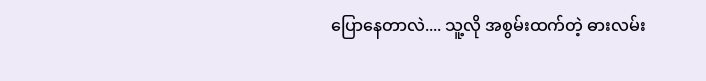ပြောနေတာလဲ.... သူ့လို အစွမ်းထက်တဲ့ ဓားလမ်း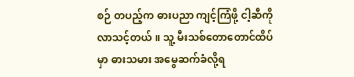စဉ် တပည့်က ဓားပညာ ကျင့်ကြံဖို့ ငါ့ဆီကို လာသင့်တယ်။ သူ့ မီးသစ်တောတောင်ထိပ်မှာ ဓားသမား အမွေဆက်ခံလို့ရ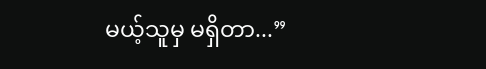မယ့်သူမှ မရှိတာ...”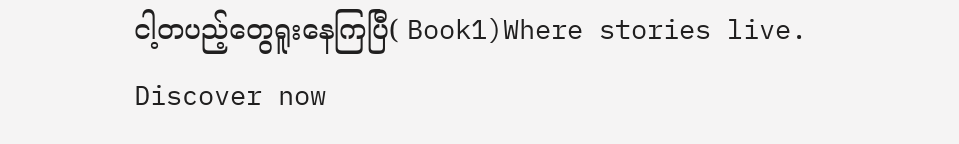ငါ့တပည့်တွေရူးနေကြပြီ( Book1)Where stories live. Discover now